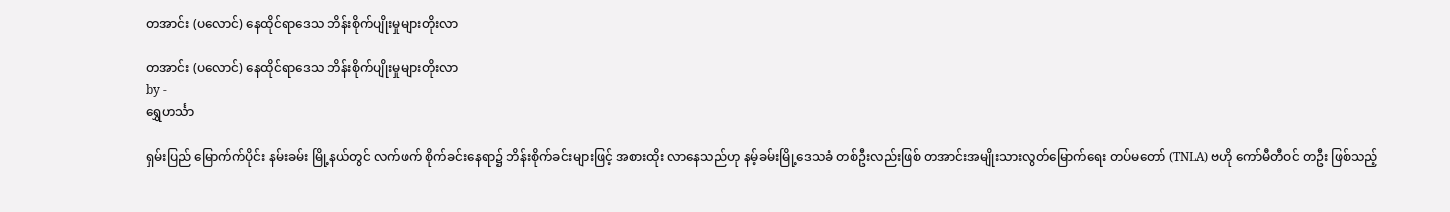တအာင်း (ပလောင်) နေထိုင်ရာဒေသ ဘိန်းစိုက်ပျိုးမှုများတိုးလာ

တအာင်း (ပလောင်) နေထိုင်ရာဒေသ ဘိန်းစိုက်ပျိုးမှုများတိုးလာ
by -
ရွှေဟင်္သာ

ရှမ်းပြည် မြောက်က်ပိုင်း နမ်းခမ်း မြို့နယ်တွင် လက်ဖက် စိုက်ခင်းနေရာ၌ ဘိန်းစိုက်ခင်းများဖြင့် အစားထိုး လာနေသည်ဟု နမ့်ခမ်းမြို့ဒေသခံ တစ်ဦးလည်းဖြစ် တအာင်းအမျိုးသားလွတ်မြောက်ရေး တပ်မတော် (TNLA) ဗဟို ကော်မီတီဝင် တဦး ဖြစ်သည့်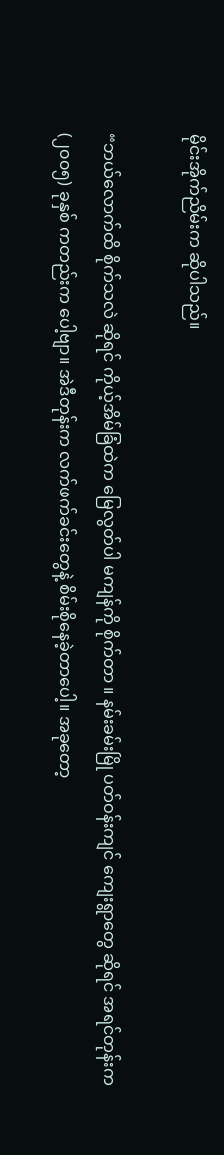မိုင်းအိုက်ညိမ်းက ဆိုပါသည်။

“ဘယ်လောက်ထိ စိုက်သလဲ ဆိုရင် ကိုယ့်အိမ်ခြံထဲက မြေလွတ်ပါ မကျန်ကို စိုက်တာ ။ နမ်းခမ်းမြို ပတ်ဝန်းကျင် ကျေးရွာတွေ ဆိုရင် အရင်တုန်းက (၂၀၀၅) ခုနှစ် ကတည်းက ပေါ့ဗျာ။ အဲဒီတုန်းက လက်ဖက်ခင်းတွေနဲ့ စိမ်းစိုနေခဲ့တာပေါ့။ အခုတော့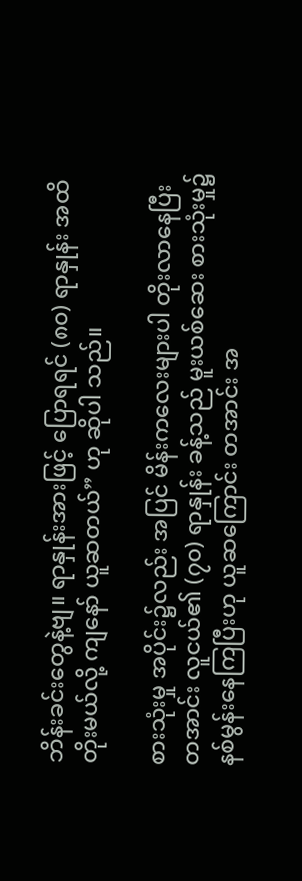ဘိန်းခင်းတွေနဲ့ဗျ။ ရာနှုန်းအားဖြင့် ပြောရရင် (၈၀) ရာနှုန်း အထိ တိုးမယ်လို့ ကျနော် ယူဆတယ်” ဟု ဆိုပါ သည်။

စားသုံးမှု အပိုင်း၌လည်း အပြင် မိန်းကလေးများပါ တိုးလာနေပြီး တအာင်း လူငယ်၏ (၇၀) ရာနှုန်း ခန့်သည် မူးယစ်ဆေး စားသုံးမှု၌ နစ်မွန်းနေကြပြီးဟု ယူဆကြောင်း တအာင်း အ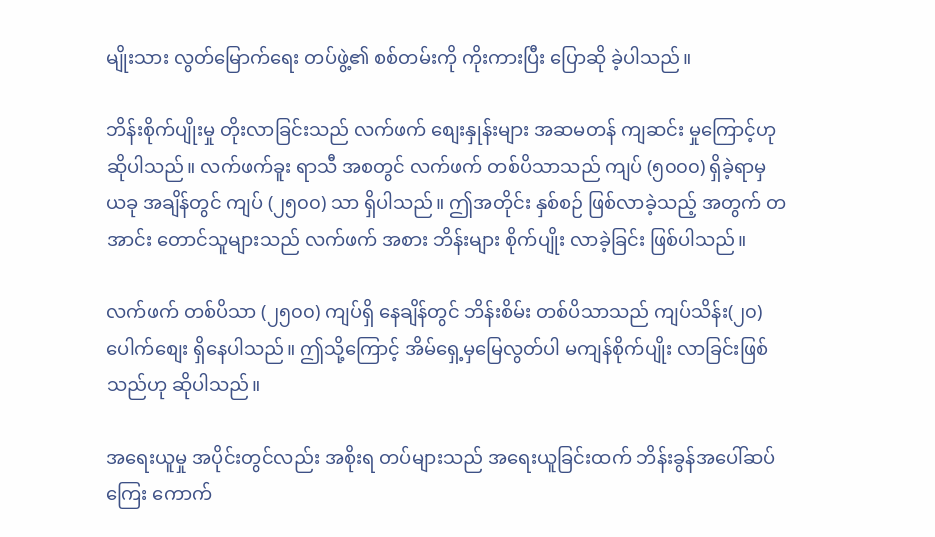မျိုးသား လွတ်မြောက်ရေး တပ်ဖွဲ့၏ စစ်တမ်းကို ကိုးကားပြီး ပြောဆို ခဲ့ပါသည်။

ဘိန်းစိုက်ပျိုးမှု တိုးလာခြင်းသည် လက်ဖက် စျေးနှုန်းများ အဆမတန် ကျဆင်း မှုကြောင့်ဟု ဆိုပါသည်။ လက်ဖက်ခူး ရာသီ အစတွင် လက်ဖက် တစ်ပိသာသည် ကျပ် (၅၀၀၀) ရှိခဲ့ရာမှ ယခု အချိန်တွင် ကျပ် (၂၅၀၀) သာ ရှိပါသည်။ ဤအတိုင်း နှစ်စဉ် ဖြစ်လာခဲ့သည့် အတွက် တအာင်း တောင်သူများသည် လက်ဖက် အစား ဘိန်းများ စိုက်ပျိုး လာခဲ့ခြင်း ဖြစ်ပါသည်။

လက်ဖက် တစ်ပိသာ (၂၅၀၀) ကျပ်ရှိ နေချိန်တွင် ဘိန်းစိမ်း တစ်ပိသာသည် ကျပ်သိန်း(၂၀) ပေါက်စျေး ရှိနေပါသည်။ ဤသို့ကြောင့် အိမ်ရှေ့မှမြေလွတ်ပါ မကျန်စိုက်ပျိုး လာခြင်းဖြစ်သည်ဟု ဆိုပါသည်။

အရေးယူမှု အပိုင်းတွင်လည်း အစိုးရ တပ်များသည် အရေးယူခြင်းထက် ဘိန်းခွန်အပေါ်ဆပ်ကြေး ကောက်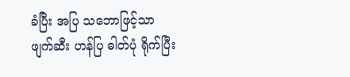ခံပြီး အပြ သဘောဖြင့်သာ ဖျက်ဆီး ဟန်ပြ ဓါတ်ပုံ ရိုက်ပြီး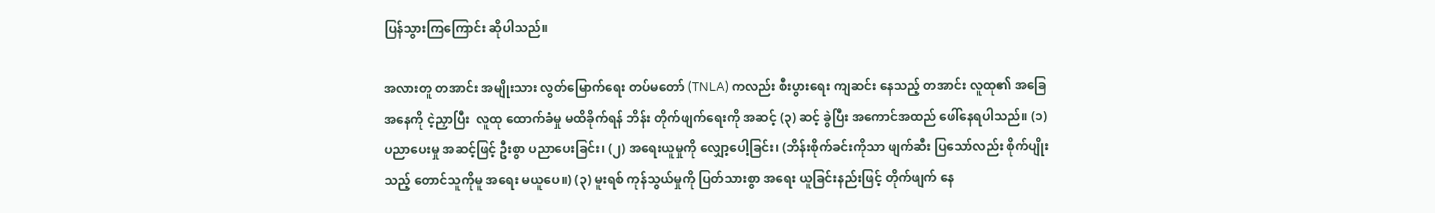ပြန်သွားကြကြောင်း ဆိုပါသည်။

အလားတူ တအာင်း အမျိုးသား လွတ်မြောက်ရေး တပ်မတော် (TNLA) ကလည်း စီးပွားရေး ကျဆင်း နေသည့် တအာင်း လူထု၏ အခြေအနေကို ငဲ့ညှာပြီး  လူထု ထောက်ခံမှု မထိခိုက်ရန် ဘိန်း တိုက်ဖျက်ရေးကို အဆင့် (၃) ဆင့် ခွဲပြီး အကောင်အထည် ဖေါ်နေရပါသည်။ (၁) ပညာပေးမှု အဆင့်ဖြင့် ဦးစွာ ပညာပေးခြင်း၊ (၂) အရေးယူမှုကို လျှော့ပေါ့ခြင်း၊ (ဘိန်းစိုက်ခင်းကိုသာ ဖျက်ဆီး ပြသော်လည်း စိုက်ပျိုးသည့် တောင်သူကိုမူ အရေး မယူပေ။) (၃) မူးရစ် ကုန်သွယ်မှုကို ပြတ်သားစွာ အရေး ယူခြင်းနည်းဖြင့် တိုက်ဖျက် နေ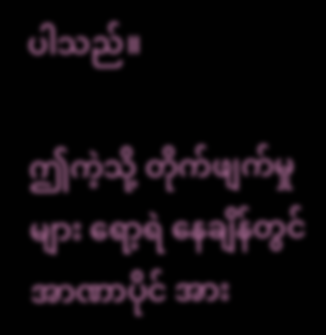ပါသည်။

ဤကဲ့သို့ တိုက်ဖျက်မှုများ ရော့ရဲ နေချိန်တွင် အာဏာပိုင် အား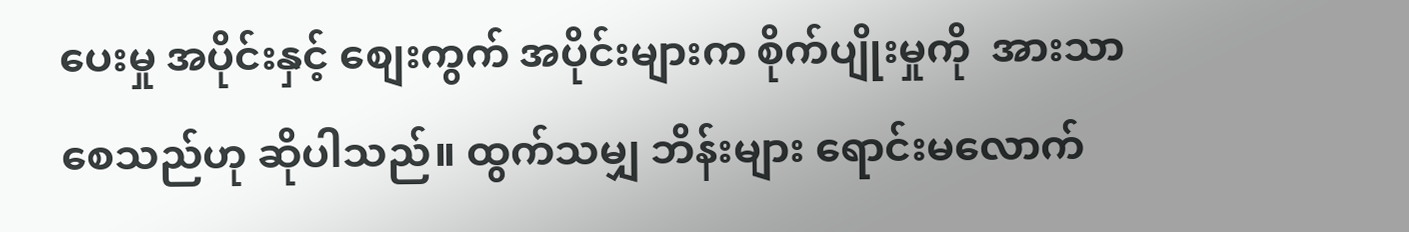ပေးမှု အပိုင်းနှင့် စျေးကွက် အပိုင်းများက စိုက်ပျိုးမှုကို  အားသာ စေသည်ဟု ဆိုပါသည်။ ထွက်သမျှ ဘိန်းများ ရောင်းမလောက်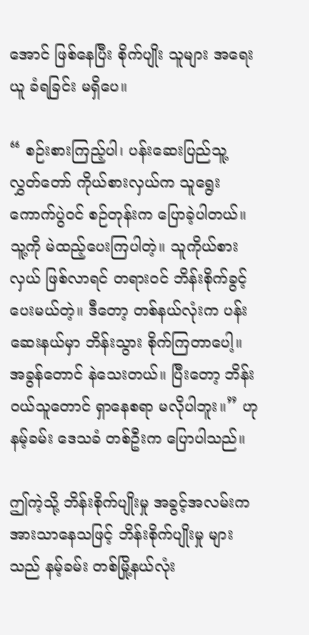အောင် ဖြစ်နေပြီး စိုက်ပျိုး သူများ အရေးယူ ခံရခြင်း မရှိပေ။

“ စဉ်းစားကြည့်ပါ၊ ပန်းဆေးပြည်သူ့ လွှတ်တော် ကိုယ်စားလှယ်က သူရွေးကောက်ပွဲဝင် စဉ်တုန်းက ပြောခဲ့ပါတယ်။ သူ့ကို မဲထည့်ပေးကြပါတဲ့။ သူကိုယ်စားလှယ် ဖြစ်လာရင် တရားဝင် ဘိန်းစိုက်ခွင့် ပေးမယ်တဲ့။ ဒီတော့ တစ်နယ်လုံးက ပန်းဆေးနယ်မှာ ဘိန်းသွား စိုက်ကြတာပေါ့။ အခွန်တောင် နဲသေးတယ်။ ပြီးတော့ ဘိန်းဝယ်သူတောင် ရှာနေစရာ မလိုပါဘူး။” ဟု နမ့်ခမ်း ဒေသခံ တစ်ဦးက ပြောပါသည်။

ဤကဲ့သို့ ဘိန်းစိုက်ပျိုးမှု အခွင့်အလမ်းက အားသာနေသဖြင့် ဘိန်းစိုက်ပျိုးမှု များသည် နမ့်ခမ်း တစ်မြို့နယ်လုံး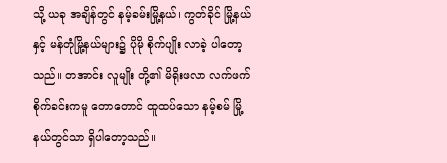သို့ ယခု အချိန်တွင် နမ့်ခမ်းမြို့နယ်၊ ကွတ်ခိုင် မြို့နယ်နှင့် မန်တုံမြို့နယ်များ၌ ပိုမို စိုက်ပျိုး လာခဲ့ ပါတော့သည်။ တအာင်း လူမျိုး တို့၏ မိရိုးဖလာ လက်ဖက် စိုက်ခင်းကမူ တောတောင် ထူထပ်သော နမ့်စမ် မြို့နယ်တွင်သာ ရှိပါတော့သည်။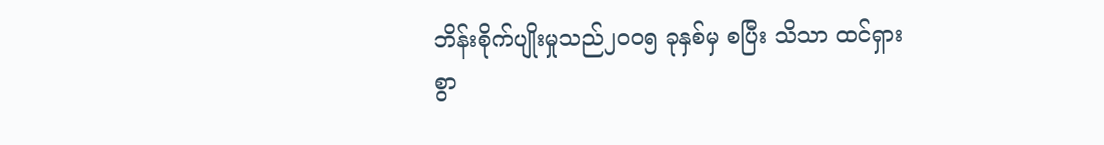ဘိန်းစိုက်ပျိုးမှုသည်၂၀၀၅ ခုနှစ်မှ စပြီး သိသာ ထင်ရှားစွာ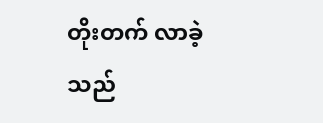တိုးတက် လာခဲ့သည်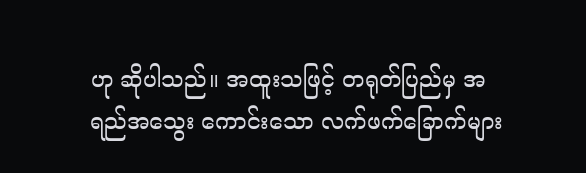ဟု ဆိုပါသည်။ အထူးသဖြင့် တရုတ်ပြည်မှ အရည်အသွေး ကောင်းသော လက်ဖက်ခြောက်များ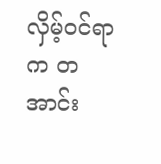လှိမ့်ဝင်ရာက တအာင်း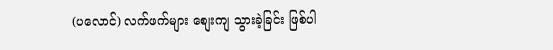(ပလောင်) လက်ဖက်များ စျေးကျ သွားခဲ့ခြင်း ဖြစ်ပါ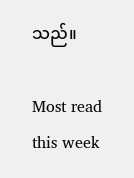သည်။

Most read this week